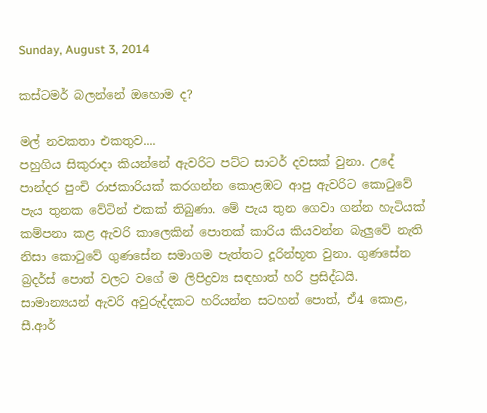Sunday, August 3, 2014

කස්ටමර් බලන්නේ ඔහොම ද?

මල් නවකතා එකතුව....
පහුගිය සිකුරාදා කියන්නේ ඇවරිට පට්ට සාටර් දවසක් වුනා. උදේ පාන්දර පුංචි රාජකාරියක් කරගන්න කොළඹට ආපු ඇවරිට කොටුවේ පැය තුනක වේටින් එකක් තිබුණා. මේ පැය තුන ගෙවා ගන්න හැටියක් කම්පනා කළ ඇවරි කාලෙකින් පොතක් කාරිය කියවන්න බැලුවේ නැති නිසා කොටුවේ ගුණසේන සමාගම පැත්තට දූරින්භූත වුනා. ගුණසේන බ්‍රදර්ස් පොත් වලට වගේ ම ලිපිද්‍රව්‍ය සඳහාත් හරි ප්‍රසිද්ධයි. සාමාන්‍යයන් ඇවරි අවුරුද්දකට හරියන්න සටහන් පොත්, ඒ4 කොළ, සී.ආර්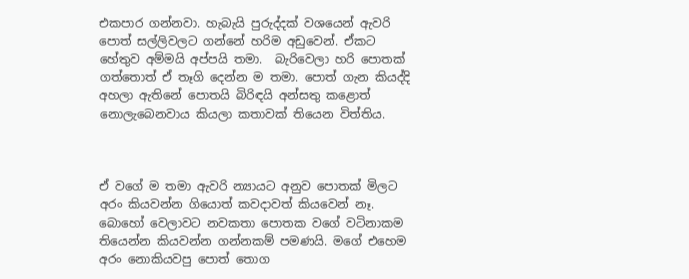එකපාර ගන්නවා. හැබැයි පුරුද්දක් වශයෙන් ඇවරි පොත් සල්ලිවලට ගන්නේ හරිම අඩුවෙන්. ඒකට හේතුව අම්මයි අප්පයි තමා.  බැරිවෙලා හරි පොතක් ගත්තොත් ඒ තෑගි දෙන්න ම තමා. පොත් ගැන කියද්දි අහලා ඇතිනේ පොතයි බිරිඳයි අන්සතු කළොත් නොලැබෙනවාය කියලා කතාවක් තියෙන විත්තිය.



ඒ වගේ ම තමා ඇවරි න්‍යායට අනුව පොතක් මිලට අරං කියවන්න ගියොත් කවදාවත් කියවෙන් නෑ. බොහෝ වෙලාවට නවකතා පොතක වගේ වටිනාකම තියෙන්න කියවන්න ගන්නකම් පමණයි. මගේ එහෙම අරං නොකියවපු පොත් තොග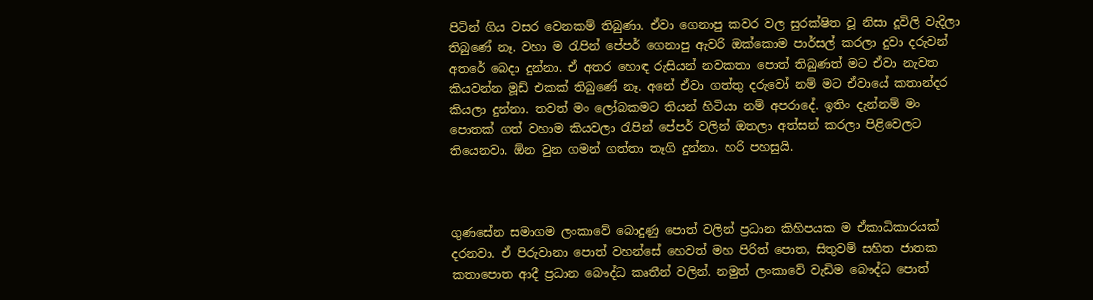පිටින් ගිය වසර වෙනකම් තිබුණා. ඒවා ගෙනාපු කවර වල සුරක්ෂිත වූ නිසා දූවිලි වැදිලා තිබුණේ නෑ. වහා ම රැපින් පේපර් ගෙනාපු ඇවරි ඔක්කොම පාර්සල් කරලා දුවා දරුවන් අතරේ බෙදා දුන්නා. ඒ අතර හොඳ රුසියන් නවකතා පොත් තිබුණත් මට ඒවා නැවත කියවන්න මූඩ් එකක් තිබුණේ නෑ. අනේ ඒවා ගත්තු දරුවෝ නම් මට ඒවායේ කතාන්දර කියලා දුන්නා. තවත් මං ලෝබකමට තියන් හිටියා නම් අපරාදේ. ඉතිං දැන්නම් මං පොතක් ගත් වහාම කියවලා රැපින් පේපර් වලින් ඔතලා අත්සන් කරලා පිළිවෙලට තියෙනවා. ඕන වුන ගමන් ගත්තා තෑගි දුන්නා. හරි පහසුයි.



ගුණසේන සමාගම ලංකාවේ බොදුණු පොත් වලින් ප්‍රධාන කිහිපයක ම ඒකාධිකාරයක් දරනවා. ඒ පිරුවානා පොත් වහන්සේ හෙවත් මහ පිරිත් පොත, සිතුවම් සහිත ජාතක කතාපොත ආදී ප්‍රධාන බෞද්ධ කෘතීන් වලින්. නමුත් ලංකාවේ වැඩිම බෞද්ධ පොත්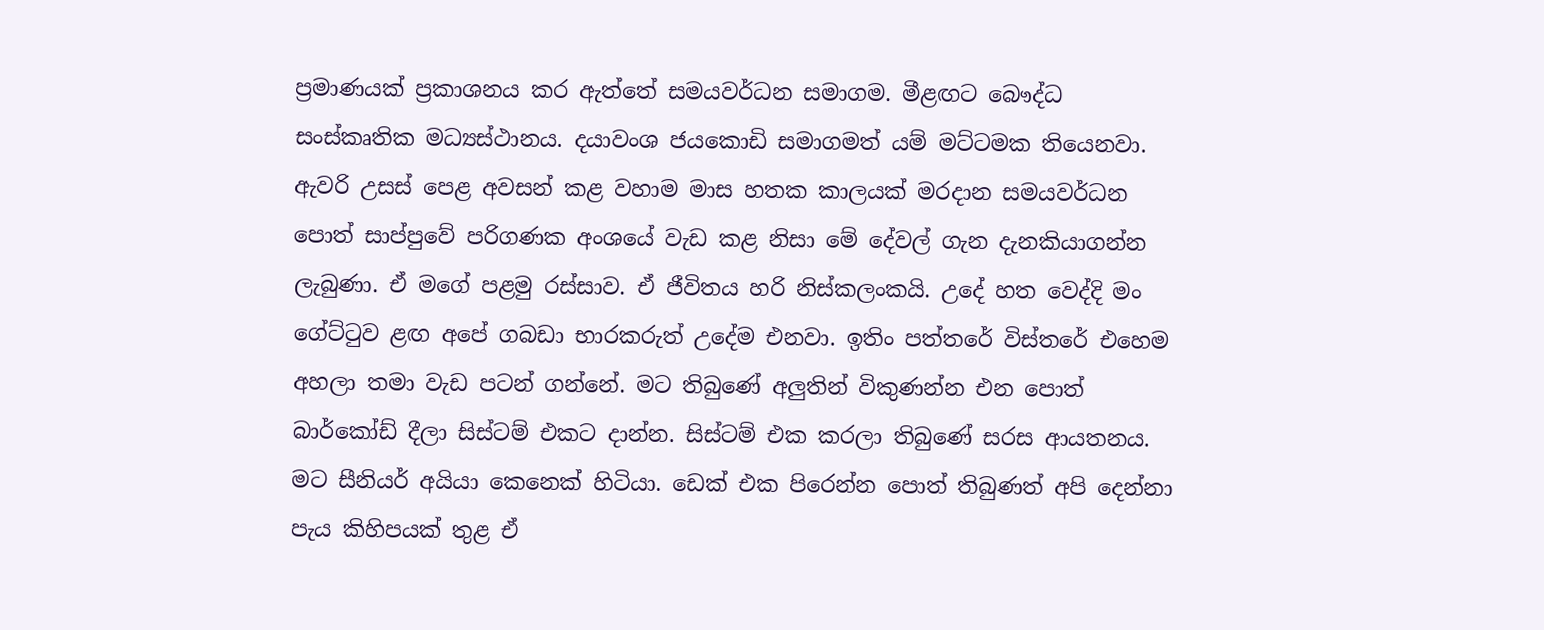ප්‍රමාණයක් ප්‍රකාශනය කර ඇත්තේ සමයවර්ධන සමාගම. මීළඟට බෞද්ධ සංස්කෘතික මධ්‍යස්ථානය. දයාවංශ ජයකොඩි සමාගමත් යම් මට්ටමක තියෙනවා. ඇවරි උසස් පෙළ අවසන් කළ වහාම මාස හතක කාලයක් මරදාන සමයවර්ධන පොත් සාප්පුවේ පරිගණක අංශයේ වැඩ කළ නිසා මේ දේවල් ගැන දැනකියාගන්න ලැබුණා. ඒ මගේ පළමු රස්සාව. ඒ ජීවිතය හරි නිස්කලංකයි. උදේ හත වෙද්දි මං ගේට්ටුව ළඟ අපේ ගබඩා භාරකරුත් උදේම එනවා. ඉතිං පත්තරේ විස්තරේ එහෙම අහලා තමා වැඩ පටන් ගන්නේ. මට තිබුණේ අලුතින් විකුණන්න එන පොත් බාර්කෝඩ් දීලා සිස්ටම් එකට දාන්න. සිස්ටම් එක කරලා තිබුණේ සරස ආයතනය. මට සීනියර් අයියා කෙනෙක් හිටියා. ඩෙක් එක පිරෙන්න පොත් තිබුණත් අපි දෙන්නා පැය කිහිපයක් තුළ ඒ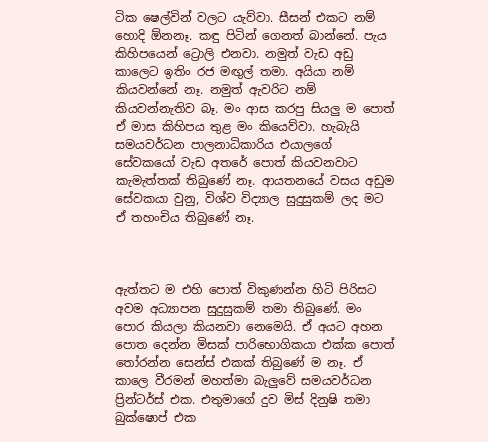ටික ෂෙල්වින් වලට යැව්වා. සීසන් එකට නම් හොදි ඕනනෑ. කඳු පිටින් ගෙනත් බාන්නේ. පැය කිහිපයෙන් ට්‍රොලි එනවා. නමුත් වැඩ අඩු කාලෙට ඉතිං රජ මඟුල් තමා. අයියා නම් කියවන්නේ නෑ. නමුත් ඇවරිට නම් කියවන්නැතිව බෑ. මං ආස කරපු සියලු ම පොත් ඒ මාස කිහිපය තුළ මං කියෙව්වා. හැබැයි සමයවර්ධන පාලනාධිකාරිය එයාලගේ සේවකයෝ වැඩ අතරේ පොත් කියවනවාට කැමැත්තක් තිබුණේ නෑ. ආයතනයේ වසය අඩුම සේවකයා වුනු, විශ්ව විද්‍යාල සුදුසුකම් ලද මට ඒ තහංචිය තිබුණේ නෑ.



ඇත්තට ම එහි පොත් විකුණන්න හිටි පිරිසට අවම අධ්‍යාපන සුදුසුකම් තමා තිබුණේ. මං පොර කියලා කියනවා නෙමෙයි. ඒ අයට අහන පොත දෙන්න මිසක් පාරිභොගිකයා එක්ක පොත් තෝරන්න සෙන්ස් එකක් තිබුණේ ම නෑ. ඒ කාලෙ වීරමන් මහත්මා බැලුවේ සමයවර්ධන ප්‍රින්ටර්ස් එක. එතුමාගේ දුව මිස් දිනුෂි තමා බුක්ෂොප් එක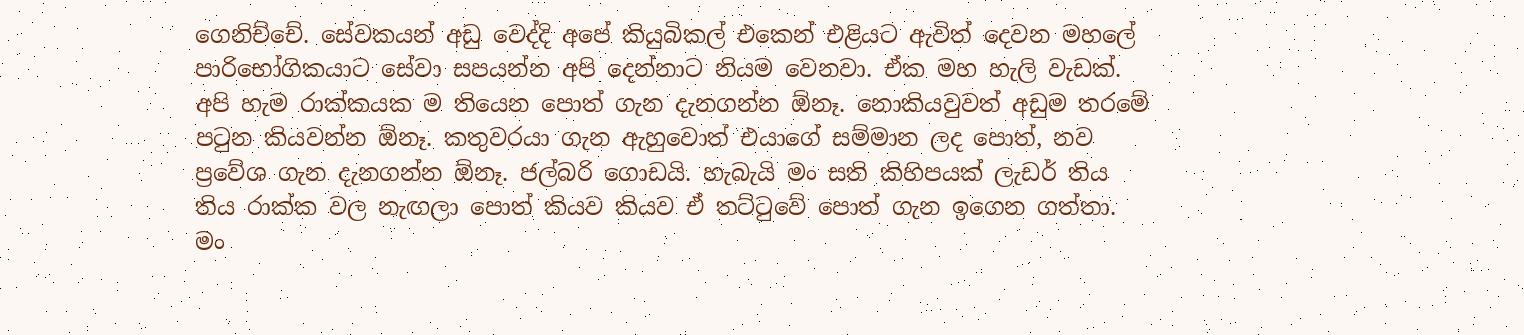ගෙනිච්චේ. සේවකයන් අඩු වෙද්දි අපේ කියුබිකල් එකෙන් එළියට ඇවිත් දෙවන මහලේ පාරිභෝගිකයාට සේවා සපයන්න අපි දෙන්නාට නියම වෙනවා. ඒක මහ හැලි වැඩක්. අපි හැම රාක්කයක ම තියෙන පොත් ගැන දැනගන්න ඕනෑ. නොකියවුවත් අඩුම තරමේ පටුන කියවන්න ඕනෑ. කතුවරයා ගැන ඇහුවොත් එයාගේ සම්මාන ලද පොත්, නව ප්‍රවේශ ගැන දැනගන්න ඕනෑ. ජල්බරි ගොඩයි. හැබැයි මං සති කිහිපයක් ලැඩර් තිය තිය රාක්ක වල නැඟලා පොත් කියව කියව ඒ තට්ටුවේ පොත් ගැන ඉගෙන ගත්තා. මං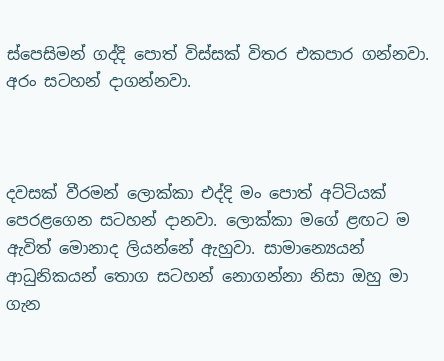ස්පෙසිමන් ගද්දි පොත් විස්සක් විතර එකපාර ගන්නවා. අරං සටහන් දාගන්නවා.



දවසක් වීරමන් ලොක්කා එද්දි මං පොත් අට්ටියක් පෙරළගෙන සටහන් දානවා. ලොක්කා මගේ ළඟට ම ඇවිත් මොනාද ලියන්නේ ඇහුවා. සාමාන්‍යෙයන් ආධුනිකයන් තොග සටහන් නොගන්නා නිසා ඔහු මා ගැන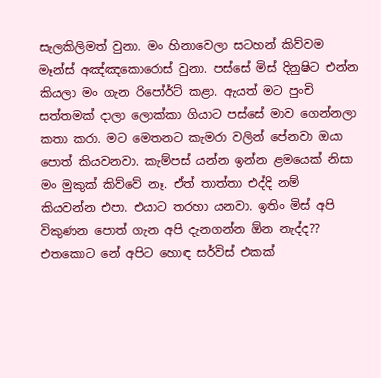සැලකිලිමත් වුනා. මං හිනාවෙලා සටහන් කිව්වම මෑන්ස් අඤ්ඤකොරොස් වුනා. පස්සේ මිස් දිනුෂිට එන්න කියලා මං ගැන රිපෝර්ට් කළා. ඇයත් මට පුංචි සත්තමක් දාලා ලොක්කා ගියාට පස්සේ මාව ගෙන්නලා කතා කරා. මට මෙතනට කැමරා වලින් පේනවා ඔයා පොත් කියවනවා. කැම්පස් යන්න ඉන්න ළමයෙක් නිසා මං මුකුක් කිව්වේ නෑ. ඒත් තාත්තා එද්දි නම් කියවන්න එපා. එයාට තරහා යනවා. ඉතිං මිස් අපි විකුණන පොත් ගැන අපි දැනගන්න ඕන නැද්ද?? එතකොට නේ අපිට හොඳ සර්විස් එකක්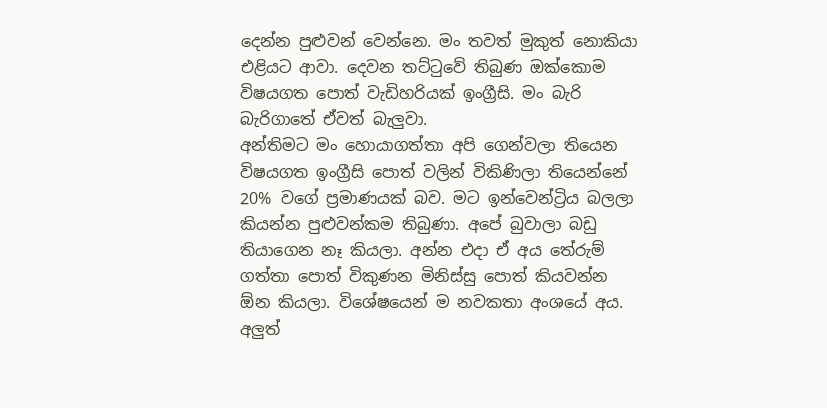දෙන්න පුළුවන් වෙන්නෙ. මං තවත් මුකුත් නොකියා එළියට ආවා. දෙවන තට්ටුවේ තිබුණ ඔක්කොම විෂයගත පොත් වැඩිහරියක් ඉංග්‍රීසි. මං බැරි බැරිගාතේ ඒවත් බැලුවා.
අන්තිමට මං හොයාගත්තා අපි ගෙන්වලා තියෙන විෂයගත ඉංග්‍රීසි පොත් වලින් විකිණිලා තියෙන්නේ 20% වගේ ප්‍රමාණයක් බව. මට ඉන්වෙන්ට්‍රිය බලලා කියන්න පුළුවන්කම තිබුණා. අපේ බුවාලා බඩු තියාගෙන නෑ කියලා. අන්න එදා ඒ අය තේරුම් ගත්තා පොත් විකුණන මිනිස්සු පොත් කියවන්න ඕන කියලා. විශේෂයෙන් ම නවකතා අංශයේ අය. අලුත්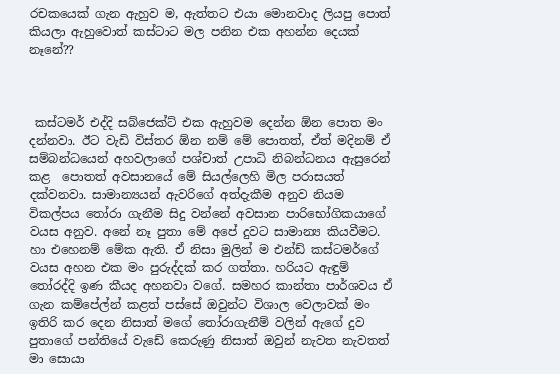රචකයෙක් ගැන ඇහුව ම, ඇත්තට එයා මොනවාද ලියපු පොත් කියලා ඇහුවොත් කස්ටාට මල පනින එක අහන්න දෙයක් නෑනේ??



 කස්ටමර් එද්දි සබ්ජෙක්ට් එක ඇහුවම දෙන්න ඕන පොත මං දන්නවා. ඊට වැඩි විස්තර ඕන නම් මේ පොතත්, ඒත් මදිනම් ඒ සම්බන්ධයෙන් අහවලාගේ පශ්චාත් උපාධි නිබන්ධනය ඇසුරෙන් කළ  පොතත් අවසානයේ මේ සියල්ලෙහි මිල පරාසයත් දක්වනවා. සාමාන්‍යයන් ඇවරිගේ අත්දැකීම අනුව නියම විකල්පය තෝරා ගැනීම සිදු වන්නේ අවසාන පාරිභෝගිකයාගේ වයස අනුව. අනේ නෑ පුතා මේ අපේ දුවට සාමාන්‍ය කියවීමට. හා එහෙනම් මේක ඇති. ඒ නිසා මුලින් ම එන්ඩ් කස්ටමර්ගේ වයස අහන එක මං පුරුද්දක් කර ගත්තා. හරියට ඇඳුම් තෝරද්දි ඉණ කීයද අහනවා වගේ. සමහර කාන්තා පාර්ශවය ඒ ගැන කම්පේල්න් කළත් පස්සේ ඔවුන්ට විශාල වෙලාවක් මං ඉතිරි කර දෙන නිසාත් මගේ තෝරාගැනීම් වලින් ඇගේ දුව පුතාගේ පන්තියේ වැඩේ කෙරුණු නිසාත් ඔවුන් නැවත නැවතත් මා සොයා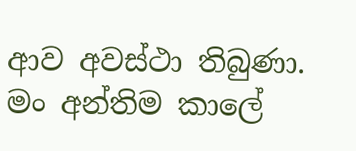ආව අවස්ථා තිබුණා.
මං අන්තිම කාලේ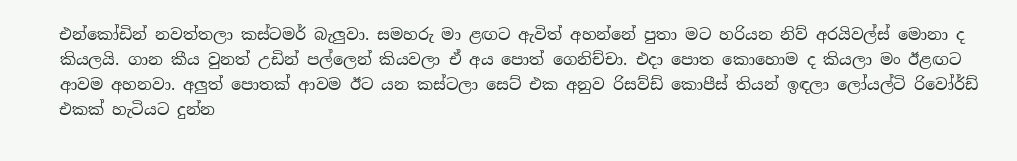එන්කෝඩින් නවත්තලා කස්ටමර් බැලුවා. සමහරු මා ළඟට ඇවිත් අහන්නේ පුතා මට හරියන නිව් අරයිවල්ස් මොනා ද කියලයි. ගාන කීය වුනත් උඩින් පල්ලෙන් කියවලා ඒ අය පොත් ගෙනිච්චා. එදා පොත කොහොම ද කියලා මං ඊළඟට ආවම අහනවා. අලුත් පොතක් ආවම ඊට යන කස්ටලා සෙට් එක අනුව රිසව්ඩ් කොපීස් තියන් ඉඳලා ලෝයල්ටි රිවෝර්ඩ් එකක් හැටියට දුන්න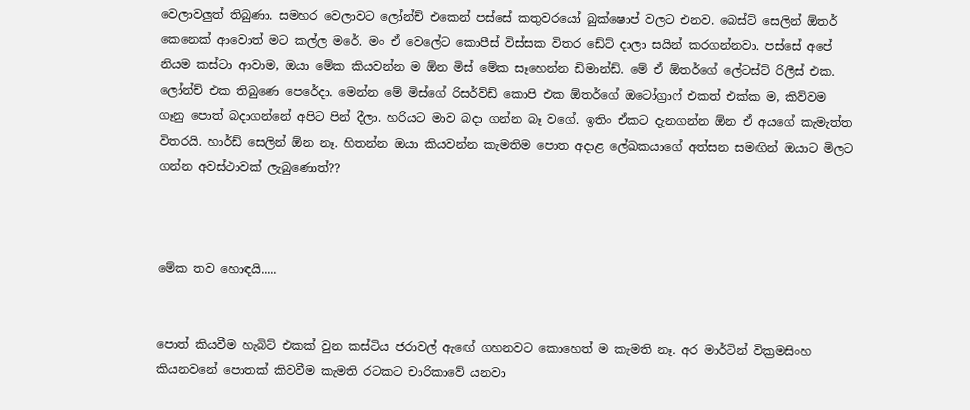වෙලාවලුත් තිබුණා. සමහර වෙලාවට ලෝන්ච් එකෙන් පස්සේ කතුවරයෝ බුක්ෂොප් වලට එනව. බෙස්ට් සෙලින් ඕතර් කෙනෙක් ආවොත් මට කල්ල මරේ. මං ඒ වෙලේට කොපීස් විස්සක විතර ඩේට් දාලා සයින් කරගන්නවා. පස්සේ අපේ නියම කස්ටා ආවාම, ඔයා මේක කියවන්න ම ඕන මිස් මේක සෑහෙන්න ඩිමාන්ඩ්. මේ ඒ ඕතර්ගේ ලේටස්ට් රිලීස් එක. ලෝන්ච් එක තිබුණෙ පෙරේදා. මෙන්න මේ මිස්ගේ රිසර්ව්ඩ් කොපි එක ඕතර්ගේ ඔටෝග්‍රාෆ් එකත් එක්ක ම, කිව්වම ගෑනු පොත් බදාගන්නේ අපිට පින් දීලා. හරියට මාව බදා ගන්න බෑ වගේ. ඉතිං ඒකට දැනගන්න ඕන ඒ අයගේ කැමැත්ත විතරයි. හාර්ඩ් සෙලින් ඕන නෑ. හිතන්න ඔයා කියවන්න කැමතිම පොත අදාළ ලේඛකයාගේ අත්සන සමඟින් ඔයාට මිලට ගන්න අවස්ථාවක් ලැබුණොත්??



මේක තව හොඳයි.....


පොත් කියවීම හැබිට් එකක් වුන කස්ටිය ජරාවල් ඇඟේ ගහනවට කොහෙත් ම කැමති නෑ. අර මාර්ටින් වික්‍රමසිංහ කියනවනේ පොතක් කිවවීම කැමති රටකට චාරිකාවේ යනවා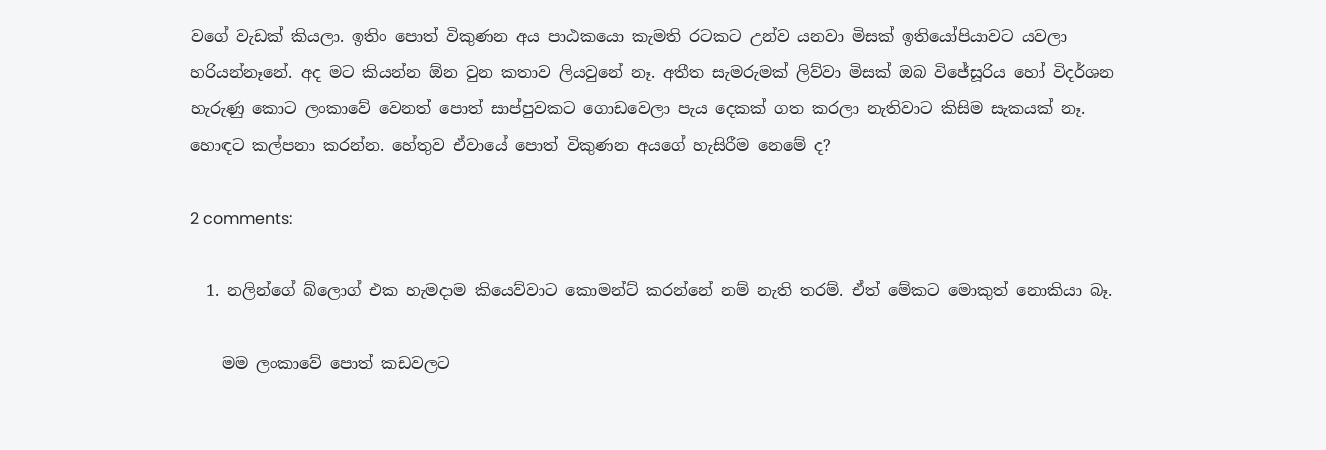වගේ වැඩක් කියලා. ඉතිං පොත් විකුණන අය පාඨකයො කැමති රටකට උන්ව යනවා මිසක් ඉතියෝපියාවට යවලා හරියන්නෑනේ. අද මට කියන්න ඕන වුන කතාව ලියවුනේ නෑ. අතීත සැමරුමක් ලිව්වා මිසක් ඔබ විජේසූරිය හෝ විදර්ශන හැරුණු කොට ලංකාවේ වෙනත් පොත් සාප්පුවකට ගොඩවෙලා පැය දෙකක් ගත කරලා නැතිවාට කිසිම සැකයක් නෑ. හොඳට කල්පනා කරන්න. හේතුව ඒවායේ පොත් විකුණන අයගේ හැසිරීම නෙමේ ද?

2 comments:

  1. නලින්ගේ බ්ලොග් එක හැමදාම කියෙව්වාට කොමන්ට් කරන්නේ නම් නැති තරම්. ඒත් මේකට මොකුත් නොකියා බෑ.

    මම ලංකාවේ පොත් කඩවලට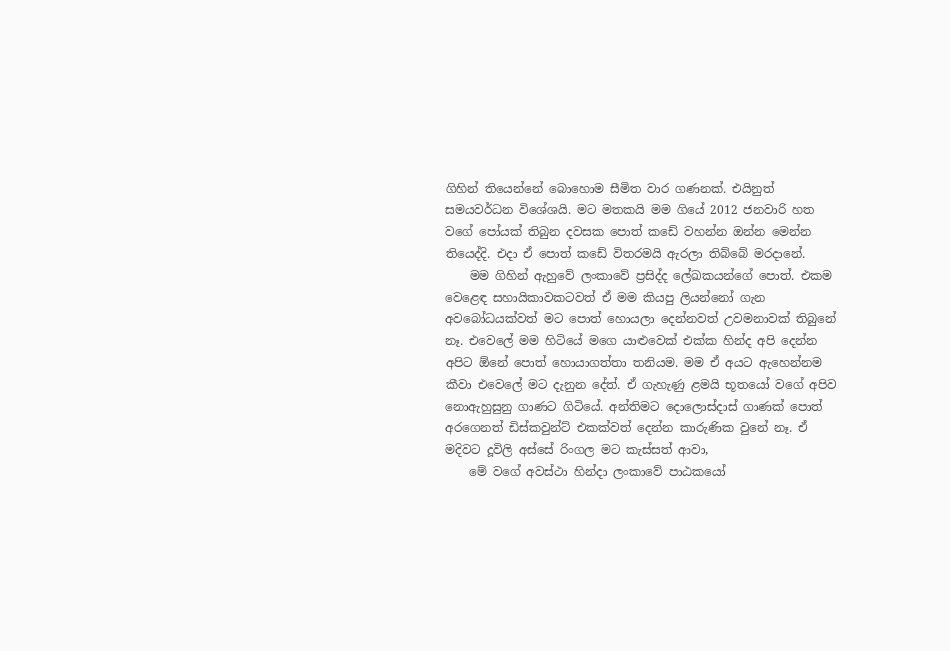ගිහින් තියෙන්නේ බොහොම සීමිත වාර ගණනක්. එයිනුත් සමයවර්ධන විශේශයි. මට මතකයි මම ගියේ 2012 ජනවාරි හත වගේ පෝයක් තිබුන දවසක පොත් කඩේ වහන්න ඔන්න මෙන්න තියෙද්දි. එදා ඒ පොත් කඩේ විතරමයි ඇරලා තිබ්බේ මරදානේ.
    මම ගිහින් ඇහුවේ ලංකාවේ ප්‍රසිද්ද ලේඛකයන්ගේ පොත්. එකම වෙළෙඳ සහායිකාවකටවත් ඒ මම කියපු ලියන්නෝ ගැන අවබෝධයක්වත් මට පොත් හොයලා දෙන්නවත් උවමනාවක් තිබුනේ නෑ. එවෙලේ මම හිටියේ මගෙ යාළුවෙක් එක්ක හින්ද අපි දෙන්න අපිට ඕනේ පොත් හොයාගත්තා තනියම. මම ඒ අයට ඇහෙන්නම කීවා එවෙලේ මට දැනුන දේත්. ඒ ගැහැණු ළමයි භූතයෝ වගේ අපිව නොඇහුසුනු ගාණට ගිටියේ. අන්තිමට දොලොස්දාස් ගාණක් පොත් අරගෙනත් ඩිස්කවුන්ට් එකක්වත් දෙන්න කාරුණික වුනේ නෑ. ඒ මදිවට දූවිලි අස්සේ රිංගල මට කැස්සත් ආවා,
    මේ වගේ අවස්ථා හින්දා ලංකාවේ පාඨකයෝ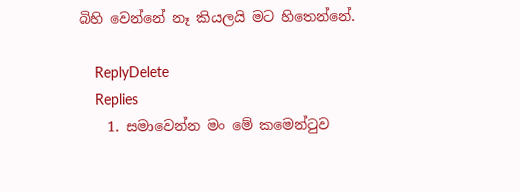බිහි වෙන්නේ නෑ කියලයි මට හිතෙන්නේ.

    ReplyDelete
    Replies
    1. සමාවෙන්න මං මේ කමෙන්ටුව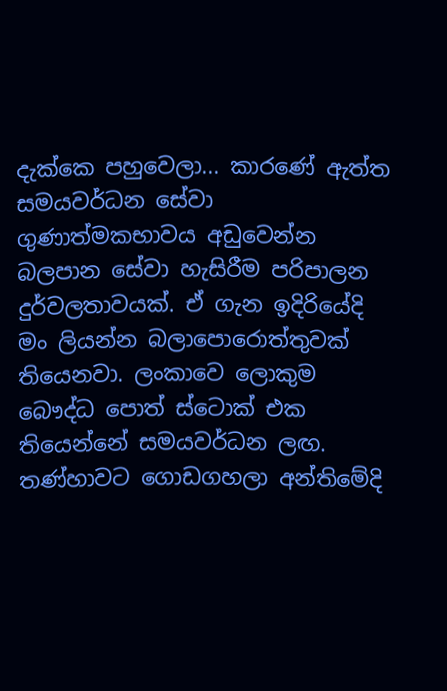දැක්කෙ පහුවෙලා... කාරණේ ඇත්ත සමයවර්ධන සේවා ගුණාත්මකභාවය අඩුවෙන්න බලපාන සේවා හැසිරීම පරිපාලන දුර්වලතාවයක්. ඒ ගැන ඉදිරියේදි මං ලියන්න බලාපොරොත්තුවක් තියෙනවා. ලංකාවෙ ලොකුම බෞද්ධ පොත් ස්ටොක් එක තියෙන්නේ සමයවර්ධන ලඟ. තණ්හාවට ගොඩගහලා අන්තිමේදි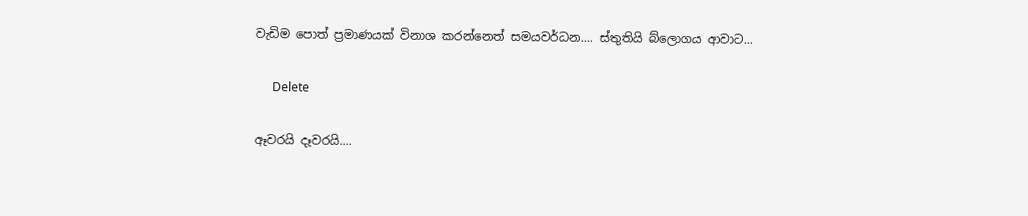වැඩිම පෙ‍ාත් ප්‍රමාණයක් විනාශ කරන්නෙත් සමයවර්ධන.... ස්තුතියි බ්ලොගය ආවාට...

      Delete

ඈවරයි දෑවරයි....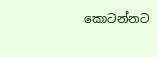කොටන්නට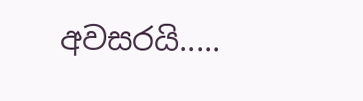අවසරයි.....